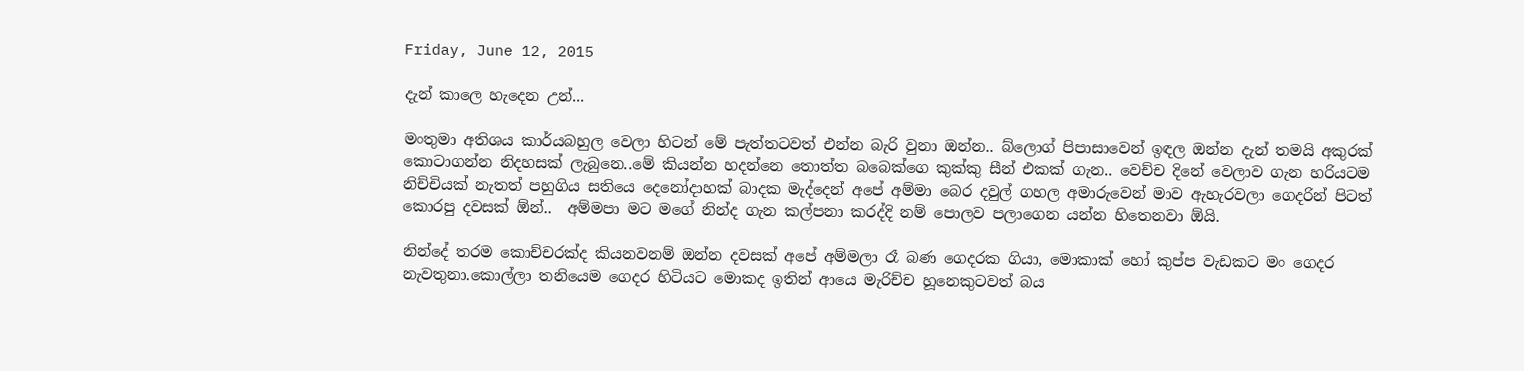Friday, June 12, 2015

දැන් කාලෙ හැදෙන උන්...

මංතුමා අතිශය කාර්යබහුල වෙලා හිටන් මේ පැත්තටවත් එන්න බැරි වුනා ඔන්න.. බ්ලොග් පිපාසාවෙන් ඉඳල ඔන්න දැන් තමයි අකුරක් කොටාගන්න නිදහසක් ලැබුනෙ..මේ කියන්න හදන්නෙ තොත්ත බබෙක්ගෙ කුක්කු සීන් එකක් ගැන.. වෙච්ච දිනේ වෙලාව ගැන හරියටම නිච්චියක් නැතත් පහුගිය සතියෙ දෙනෝදාහක් බාදක මැද්දෙන් අපේ අම්මා බෙර දවුල් ගහල අමාරුවෙන් මාව ඇහැරවලා ගෙදරින් පිටත් කොරපු දවසක් ඕන්..  අම්මපා මට මගේ නින්ද ගැන කල්පනා කරද්දි නම් පොලව පලාගෙන යන්න හිතෙනවා ඕයි.

නින්දේ තරම කොච්චරක්ද කියනවනම් ඔන්න දවසක් අපේ අම්මලා රෑ බණ ගෙදරක ගියා, මොකාක් හෝ කුප්ප වැඩකට මං ගෙදර නැවතුනා.කොල්ලා තනියෙම ගෙදර හිටියට මොකද ඉතින් ආයෙ මැරිච්ච හූනෙකුටවත් බය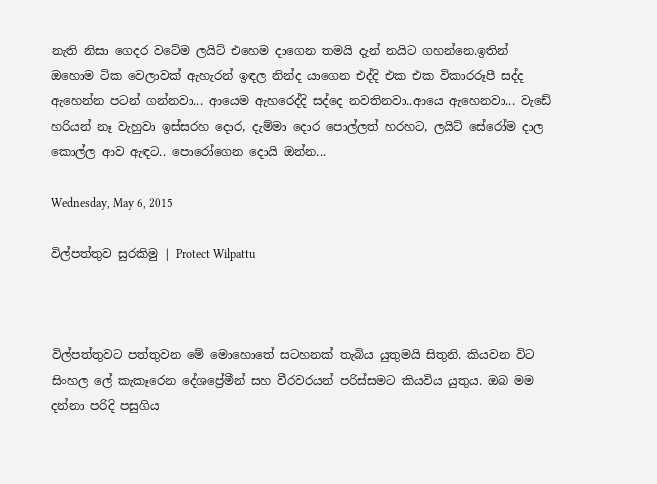නැති නිසා ගෙදර වටේම ලයිට් එහෙම දාගෙන තමයි දැන් නයිට ගහන්නෙ.ඉතින් ඔහොම ටික වෙලාවක් ඇහැරන් ඉඳල නින්ද යාගෙන එද්දි එක එක විකාරරූපී සද්ද ඇහෙන්න පටන් ගන්නවා... ආයෙම ඇහරෙද්දි සද්දෙ නවතිනවා..ආයෙ ඇහෙනවා... වැඩේ හරියන් නෑ වැහුවා ඉස්සරහ දොර, දැම්මා දොර පොල්ලත් හරහට, ලයිට් සේරෝම දාල කොල්ල ආව ඇඳට.. පොරෝගෙන දොයි ඔන්න...

Wednesday, May 6, 2015

විල්පත්තුව සුරකිමු | Protect Wilpattu



විල්පත්තුවට පත්තුවන මේ මොහොතේ සටහනක් තැබිය යුතුමයි සිතුනි. කියවන විට සිංහල ලේ කැකෑරෙන දේශප්‍රේමීන් සහ වීරවරයන් පරිස්සමට කියවිය යුතුය. ඔබ මම දන්නා පරිදි පසුගිය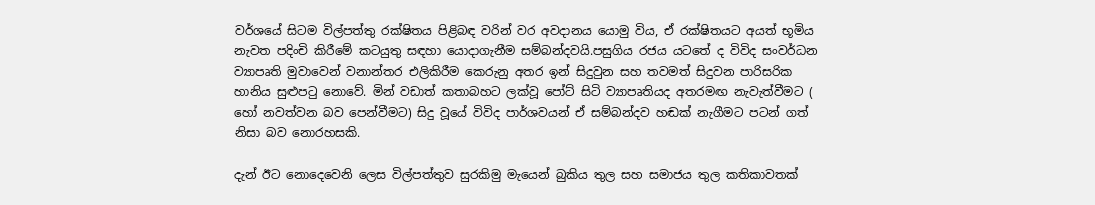වර්ශයේ සිටම විල්පත්තු රක්ෂිතය පිළිබඳ වරින් වර අවදානය යොමු විය, ඒ රක්ෂිතයට අයත් භූමිය නැවත පදිංචි කිරීමේ කටයුතු සඳහා යොදාගැනීම සම්බන්දවයි.පසුගිය රජය යටතේ ද විවිද සංවර්ධන ව්‍යාපෘති මුවාවෙන් වනාන්තර එලිකිරීම කෙරුනු අතර ඉන් සිදුවුන සහ තවමත් සිදුවන පාරිසරික හානිය සුළුප‍ටු නොවේ. මින් වඩාත් කතාබහට ලක්වූ පෝට් සිටි ව්‍යාපෘතියද අතරමඟ නැවැත්වීමට ( හෝ නවත්වන බව පෙන්වීමට) සිදු වූයේ විවිද පාර්ශවයන් ඒ සම්බන්දව හඬක් නැගීමට පටන් ගත් නිසා බව නොරහසකි.

දැන් ඊට නොදෙවෙනි ලෙස විල්පත්තුව සුරකිමු මැයෙන් බුකිය තුල සහ සමාජය තුල කතිකාවතක්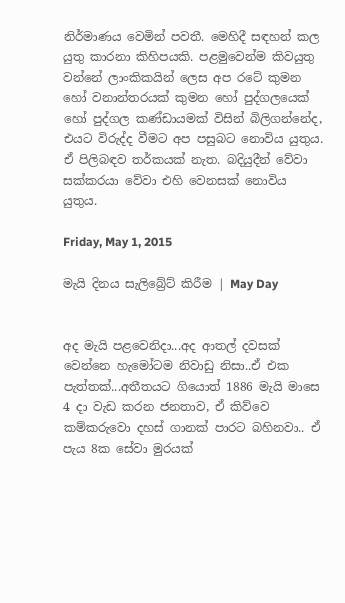නිර්මාණය වෙමින් පවතී. මෙහිදී සඳහන් කල යුතු කාරනා කිහිපයකි. පළමුවෙන්ම කිවයුතු වන්නේ ලාංකිකයින් ලෙස අප රටේ කුමන හෝ වනාන්තරයක් කුමන හෝ පුද්ගලයෙක් හෝ පුද්ගල කණ්ඩායමක් විසින් බිලිගන්නේද, එයට විරුද්ද වීමට අප පසුබට නොවිය යුතුය. ඒ පිලිබඳව තර්කයක් නැත. බදියුදීන් වේවා සක්කරයා වේවා එහි වෙනසක් නොවිය යුතුය.

Friday, May 1, 2015

මැයි දිනය සැලිබ්‍රේට් කිරීම | May Day


අද මැයි පළවෙනිදා...අද ආතල් දවසක් වෙන්නෙ හැමෝටම නිවාඩු නිසා..ඒ එක පැත්තක්...අතීතයට ගියොත් 1886 මැයි මාසෙ 4 දා වැඩ කරන ජනතාව, ඒ කිව්වෙ කම්කරුවො දහස් ගානක් පාරට බහිනවා.. ඒ පැය 8ක සේවා මුරයක්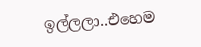ඉල්ලලා..එහෙම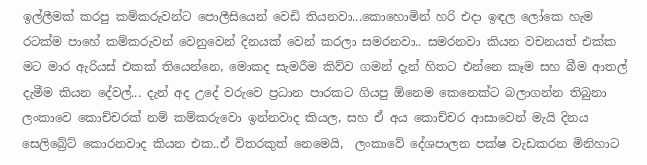ඉල්ලීමක් කරපු කම්කරුවන්ට පොලීසියෙන් වෙඩි තියනවා...කොහොමින් හරි එදා ඉඳල ලෝකෙ හැම රටක්ම පාහේ කම්කරුවන් වෙනුවෙන් දිනයක් වෙන් කරලා සමරනවා.. සමරනවා කියන වචනයත් එක්ක මට මාර ඇරියස් එකක් තියෙන්නෙ, මොකද සැමරීම කිව්ව ගමන් දැන් හිතට එන්නෙ කෑම සහ බීම ආතල් දැමීම කියන දේවල්... දැන් අද උදේ වරුවෙ ප්‍රධාන පාරකට ගියපු ඕනෙම කෙනෙක්ට බලාගන්න තිබුනා ලංකාවෙ කොච්චරක් නම් කම්කරුවො ඉන්නවාද කියල, සහ ඒ අය කොච්චර ආසාවෙන් මැයි දිනය සෙලිබ්‍රේට් කොරනවාද කියන එක..ඒ විතරකුත් නෙමෙයි,  ලංකාවේ දේශපාලන පක්ෂ වැඩකරන මිනිහාට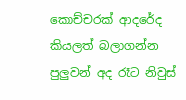කොච්චරක් ආදරේද කියලත් බලාගන්න පුලුවන් අද රෑට නිවුස්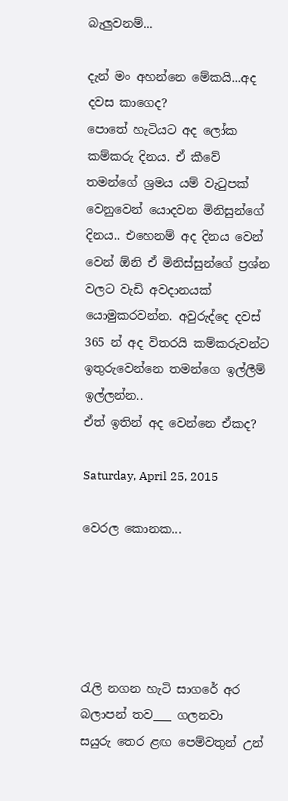බැලුවනම්...

දැන් මං අහන්නෙ මේකයි...අද දවස කාගෙද?
පොතේ හැටියට අද ලෝක කම්කරු දිනය. ඒ කීවේ තමන්ගේ ශ්‍රමය යම් වැ‍ටුපක් වෙනුවෙන් යොදවන මිනිසුන්ගේ දිනය.. එහෙනම් අද දිනය වෙන් වෙන් ඕනි ඒ මිනිස්සුන්ගේ ප්‍රශ්න වලට වැඩි අවදානයක් යොමුකරවන්න. අවුරුද්දෙ දවස් 365 න් අද විතරයි කම්කරුවන්ට ඉතුරුවෙන්නෙ තමන්ගෙ ඉල්ලීම් ඉල්ලන්න..
ඒත් ඉතින් අද වෙන්නෙ ඒකද?

Saturday, April 25, 2015

වෙරල කොනක...





රැලි නගන හැටි සාගරේ අර බලාපන් තව___ ගලනවා
සයුරු තෙර ළඟ පෙම්වතුන් උන්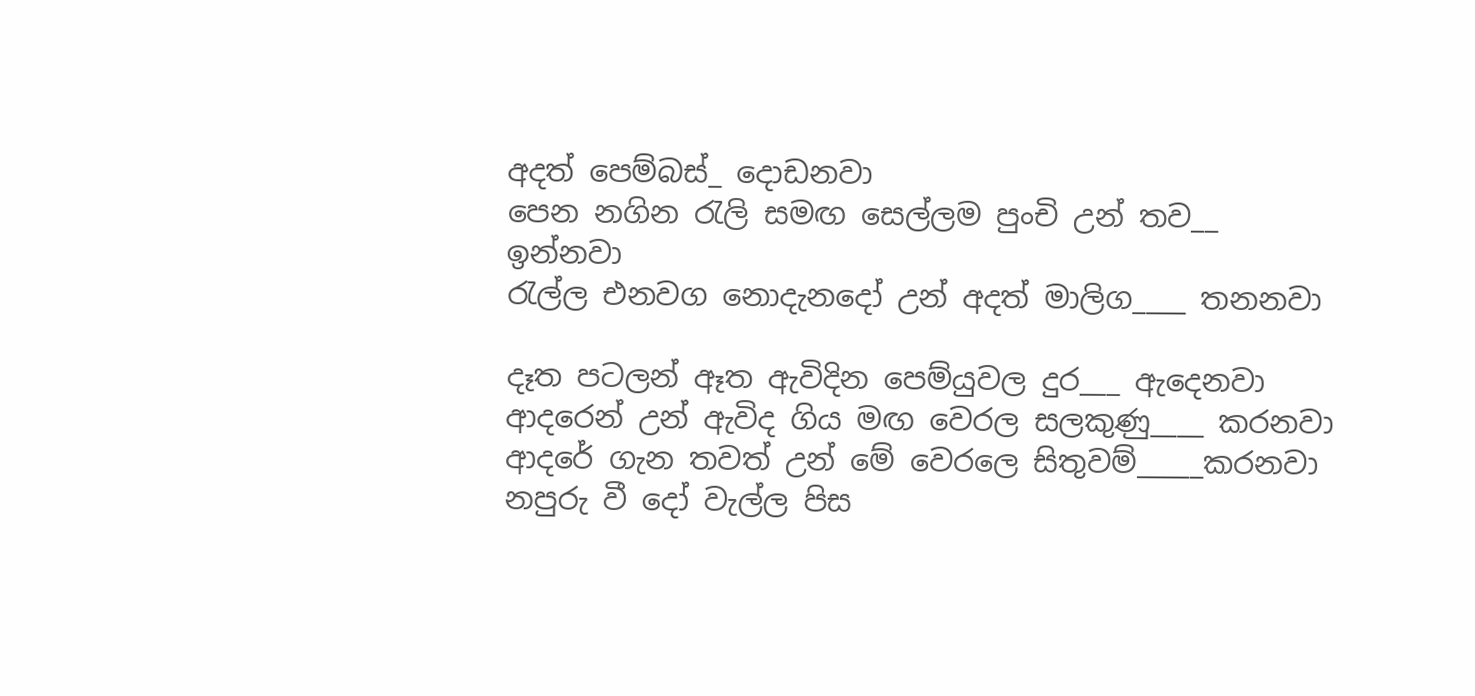අදත් පෙම්බස්_ දොඩනවා
පෙන නගින ‍රැලි සමඟ සෙල්ලම පුංචි උන් තව__ ඉන්නවා
රැල්ල එනවග නොදැනදෝ උන් අදත් මාලිග____ තනනවා

දෑත පටලන් ඈත ඇවිදින පෙම්යුවල දුර___ ඇදෙනවා
ආදරෙන් උන් ඇවිද ගිය මඟ වෙරල සලකුණු____ කරනවා
ආදරේ ගැන තවත් උන් මේ වෙරලෙ සිතුවම්_____කරනවා
නපුරු වී දෝ වැල්ල පිස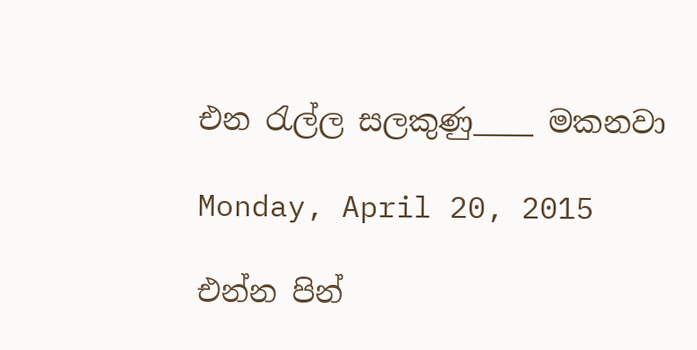එන ‍රැල්ල සලකුණු____ මකනවා

Monday, April 20, 2015

එන්න පින්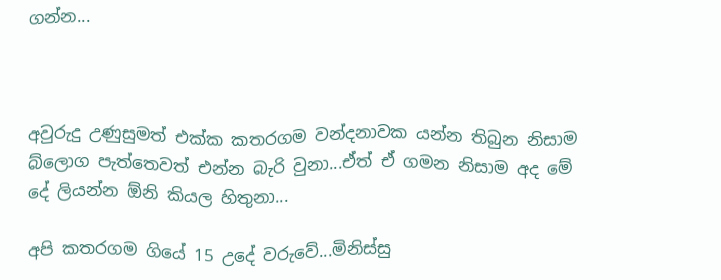ගන්න...



අවුරුදු උණුසුමත් එක්ක කතරගම වන්දනාවක යන්න තිබුන නිසාම බ්ලොග පැත්තෙවත් එන්න බැරි වුනා...ඒත් ඒ ගමන නිසාම අද මේ දේ ලියන්න ඕනි කියල හිතුනා...

අපි කතරගම ගියේ 15 උදේ වරුවේ...මිනිස්සු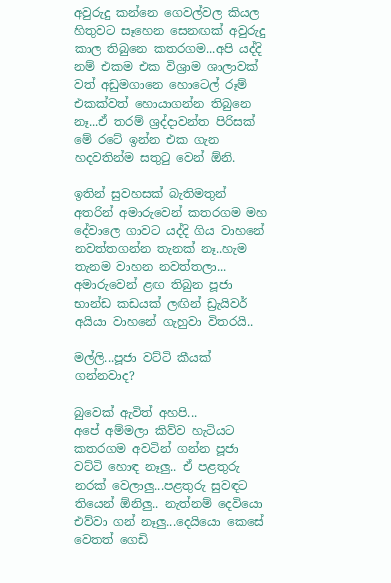අවුරුදු කන්නෙ ගෙවල්වල කියල හිතුවට සෑහෙන සෙනඟක් අවුරුදු කාල තිබුනෙ කතරගම...අපි යද්දි නම් එකම එක විශ්‍රාම ශාලාවක් වත් අඩුමගානෙ හොටෙල් රූම් එකක්වත් හොයාගන්න තිබුනෙ නෑ...ඒ තරම් ශ්‍රද්දාවන්ත පිරිසක් මේ රටේ ඉන්න එක ගැන හදවතින්ම සතු‍ටු වෙන් ඕනි.

ඉතින් සුවහසක් බැතිමතුන් අතරින් අමාරුවෙන් කතරගම මහ දේවාලෙ ගාවට යද්දි ගිය වාහනේ නවත්තගන්න තැනක් නෑ..හැම තැනම වාහන නවත්තලා... අමාරුවෙන් ළඟ තිබුන පූජා භාන්ඩ කඩයක් ලඟින් ඩ්‍රැයිවර් අයියා වාහනේ ගැහුවා විතරයි..

මල්ලි...පූජා වට්ටි කීයක් ගන්නවාද?

බුවෙක් ඇවිත් අහපි...
අපේ අම්මලා කිව්ව හැටියට කතරගම අවටින් ගන්න පූජා වට්ටි හොඳ නෑලු.. ඒ පළතුරු නරක් වෙලාලු...පළතුරු සුවඳට තියෙන් ඕනිලු.. නැත්නම් දෙවියො එව්වා ගන් නෑලු...දෙයියො කෙසේ වෙතත් ගෙඩි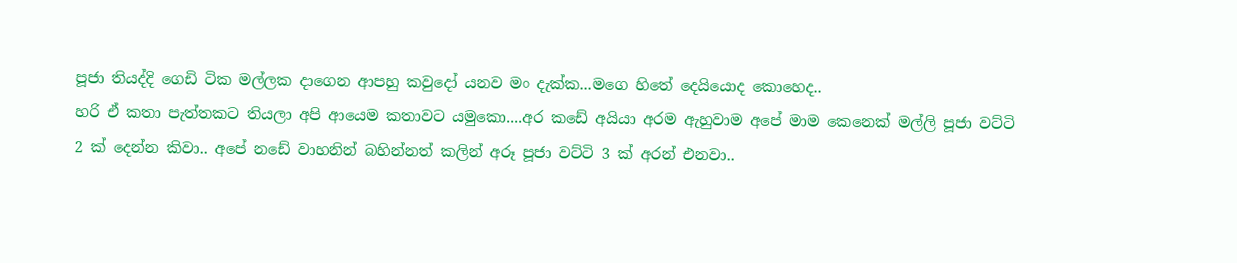පූජා තියද්දි ගෙඩි ටික මල්ලක දාගෙන ආපහු කවුදෝ යනව මං දැක්ක...මගෙ හිතේ දෙයියොද කොහෙද..
හරි ඒ කතා පැත්තකට තියලා අපි ආයෙම කතාවට යමුකො....අර කඩේ අයියා අරම ඇහුවාම අපේ මාම කෙනෙක් මල්ලි පූජා වට්ටි 2 ක් දෙන්න කිවා.. අපේ නඩේ වාහනින් බහින්නත් කලින් අරූ පූජා වට්ටි 3 ක් අරන් එනවා..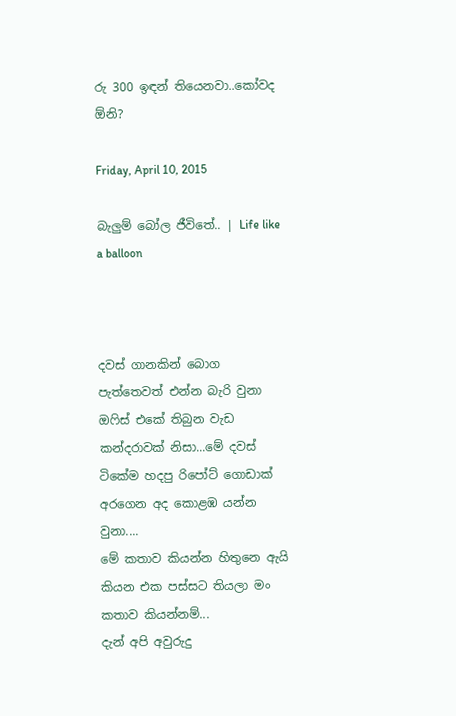රු 300 ඉඳන් තියෙනවා..කෝවද ඕනි?

Friday, April 10, 2015

බැලුම් බෝල ජීවිතේ.. | Life like a balloon



දවස් ගානකින් බොග පැත්තෙවත් එන්න බැරි වුනා ඔ‍ෆිස් එකේ තිබුන වැඩ කන්දරාවක් නිසා...මේ දවස් ටිකේම හදපු රිපෝට් ගොඩාක් අරගෙන අද කොළඹ යන්න වුනා....
මේ කතාව කියන්න හිතුනෙ ඇයි කියන එක පස්සට තියලා මං කතාව කියන්නම්...
දැන් අපි අවුරුදු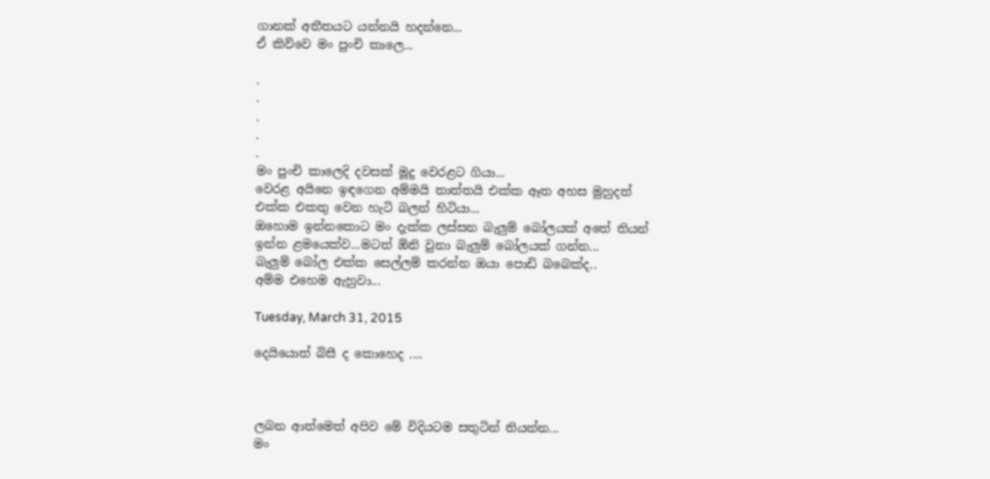ගානක් අතීතයට යන්නයි හදන්නෙ...
ඒ කිව්වෙ මං පුංචි කාලෙ...

.
.
.
.
.
මං පුංචි කාලෙදි දවසක් මූදු වෙරළට ගියා...
වෙරළ අයිනෙ ඉඳගෙන අම්මයි තාත්තයි එක්ක ඈත අහස මුහුදත් එක්ක එකතු වෙන හැටි බලන් හිටියා...
ඔහොම ඉන්නකොට මං දැක්ක ලස්සන බැලුම් බෝලයක් අතේ තියන් ඉන්න ළමයෙක්ව...මටත් ඕනි වුනා බැලුම් බෝලයක් ගන්න...
බැලුම් බෝල එක්ක සෙල්ලම් කරන්න ඔයා පොඩි බබෙක්ද..
අම්ම එහෙම ඇහුවා...

Tuesday, March 31, 2015

දෙයියොත් බිසී ද කොහෙද ....



ලබන ආත්මෙත් අපිව මේ විදියටම සතුටින් තියන්න...
මං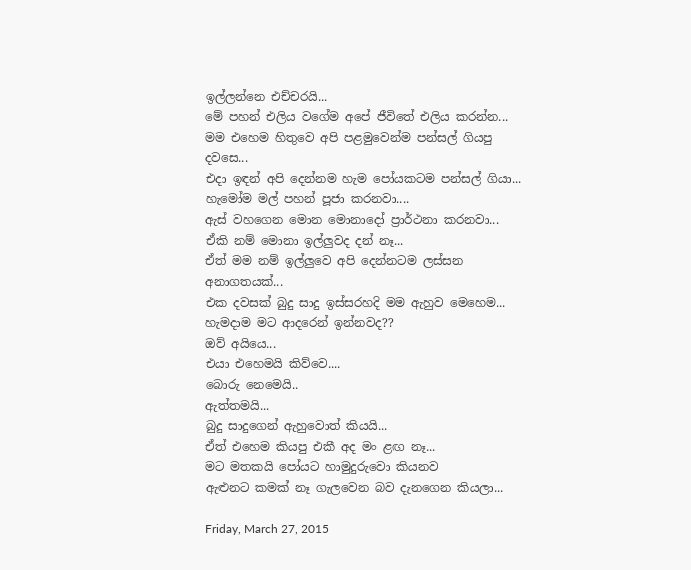ඉල්ලන්නෙ එච්චරයි...
මේ පහන් එලිය වගේම අපේ ජීවිතේ එලිය කරන්න...
මම එහෙම හිතුවෙ අපි පළමුවෙන්ම පන්සල් ගියපු දවසෙ...
එදා ඉඳන් අපි දෙන්නම හැම පෝයකටම පන්සල් ගියා...
හැමෝම මල් පහන් පූජා කරනවා....
ඇස් වහගෙන මොන මොනාදෝ ප්‍රාර්ථනා කරනවා...
ඒකි නම් මොනා ඉල්ලුවද දන් නෑ...
ඒත් මම නම් ඉල්ලුවෙ අපි දෙන්නටම ලස්සන අනාගතයක්...
එක දවසක් බුදු සාදු ඉස්සරහදි මම ඇහුව මෙහෙම...
හැමදාම මට ආදරෙන් ඉන්නවද??
ඔව් අයියෙ...
එයා එහෙමයි කිව්වෙ....
බොරු නෙමෙයි..
ඇත්තමයි...
බුදු සාදුගෙන් ඇහුවොත් කියයි...
ඒත් එහෙම කියපු එකී අද මං ළඟ නෑ...
මට මතකයි පෝයට හාමුදුරුවො කියනව
ඇළුනට කමක් නෑ ගැලවෙන බව දැනගෙන කියලා...

Friday, March 27, 2015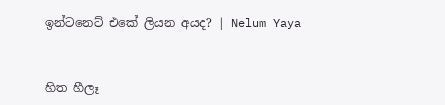ඉන්ටනෙට් එකේ ලියන අයද? | Nelum Yaya


හිත හීලෑ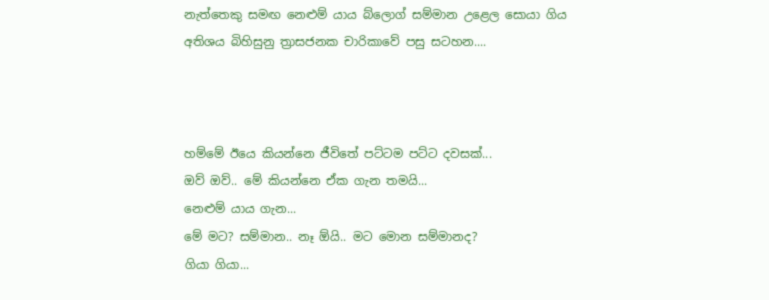නැත්තෙකු සමඟ නෙළුම් යාය බ්ලොග් සම්මාන උළෙල සොයා ගිය අතිශය බිහිසුනු ත්‍රාසජනක චාරිකාවේ පසු සටහන....



හම්මේ ඊයෙ කියන්නෙ ජීවිතේ පට්ටම පට්ට දවසක්...
ඔව් ඔව්.. මේ කියන්නෙ ඒක ගැන තමයි...
නෙළුම් යාය ගැන...
මේ මට? සම්මාන.. නෑ ඕයි.. මට මොන සම්මානද?
ගියා ගියා...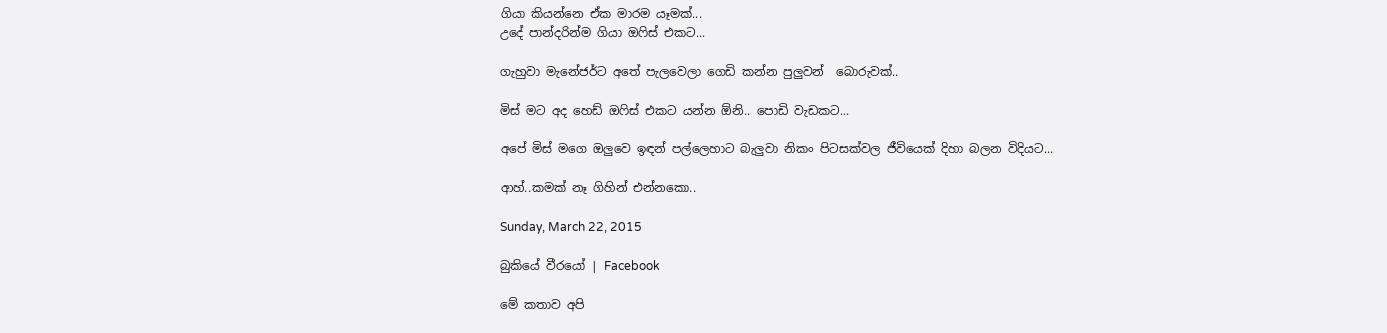ගියා කියන්නෙ ඒක මාරම යෑමක්...
උදේ පාන්දරින්ම ගියා ඔ‍ෆිස් එකට...

ගැහුවා මැනේජර්ට අතේ පැලවෙලා ගෙඩි කන්න පුලුවන්  බොරුවක්..

මිස් මට අද හෙඩ් ඔ‍ෆිස් එකට යන්න ඕනි.. පොඩි වැඩකට...

අපේ මිස් මගෙ ඔලුවෙ ඉඳන් පල්ලෙහාට බැලුවා නිකං පිටසක්වල ජීවියෙක් දිහා බලන විදියට...

ආහ්..කමක් නෑ ගිහින් එන්නකො..

Sunday, March 22, 2015

බුකියේ වීරයෝ | Facebook

මේ කතාව අපි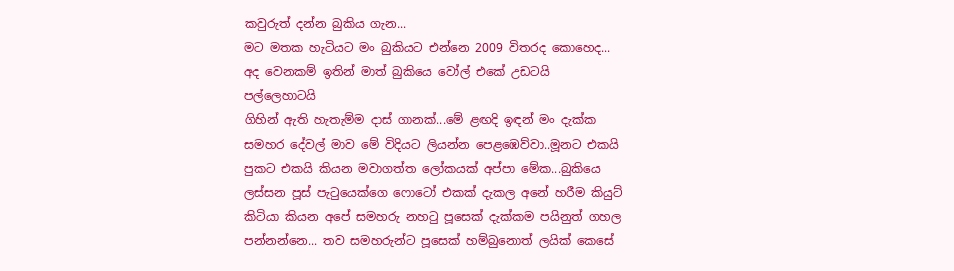කවුරුත් දන්න බුකිය ගැන...
මට මතක හැටියට මං බුකියට එන්නෙ 2009 විතරද කොහෙද...
අද වෙනකම් ඉතින් මාත් බුකියෙ වෝල් එකේ උඩටයි පල්ලෙහාටයි
ගිහින් ඇති හැතැම්ම දාස් ගානක්...මේ ළඟදි ඉඳන් මං දැක්ක සමහර දේවල් මාව මේ විදියට ලියන්න පෙළඹෙව්වා..මූනට එකයි පුකට එකයි කියන මවාගත්ත ලෝකයක් අප්පා මේක...බුකියෙ ලස්සන පූස් පැ‍ටුයෙක්ගෙ ෆොටෝ එකක් දැකල අනේ හරීම කියුට් කිටියා කියන අපේ සමහරු නහ‍ටු පූසෙක් දැක්කම පයිනුත් ගහල පන්නන්නෙ... තව සමහරුන්ට පූසෙක් හම්බුනොත් ලයික් කෙසේ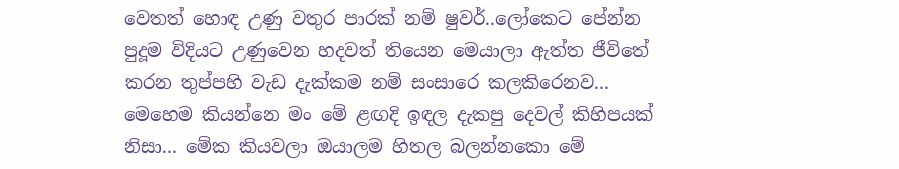වෙතත් හොඳ උණු වතුර පාරක් නම් ෂුවර්..ලෝකෙට පේන්න පුදූම විදියට උණුවෙන හදවත් තියෙන මෙයාලා ඇත්ත ජීවිතේ කරන තුප්පහි වැඩ දැක්කම නම් සංසාරෙ කලකිරෙනව...
මෙහෙම කියන්නෙ මං මේ ළඟදි ඉඳල දැකපු දෙවල් කිහිපයක් නිසා... මේක කියවලා ඔයාලම හිතල බලන්නකො මේ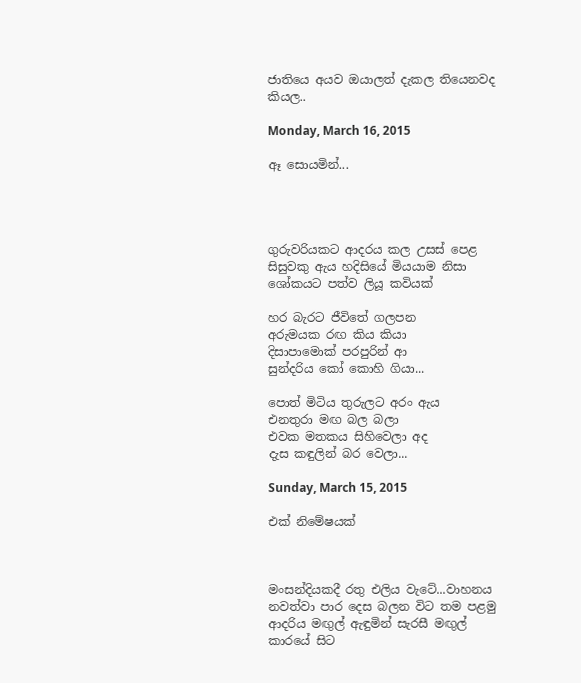ජාතියෙ අයව ඔයාලත් දැකල තියෙනවද කියල..

Monday, March 16, 2015

ඈ සොයමින්...




ගුරුවරියකට ආදරය කල උසස් පෙළ සිසුවකු ඇය හදිසියේ මියයාම නිසා ශෝකයට පත්ව ලියූ කවියක්

හර බැරට ජීවිතේ ගලපන
අරුමයක රඟ කිය කියා
දිසාපාමොක් පරපුරින් ආ
සුන්දරිය කෝ කොහි ගියා...

පොත් මිටිය තුරුලට අරං ඇය
එනතුරා මඟ බල බලා
එවක මතකය සිහිවෙලා අද
දැස කඳුලින් බර වෙලා...

Sunday, March 15, 2015

එක් නිමේෂයක්



මංසන්දියකදී රතු එලිය වැටේ...වාහනය නවත්වා පාර දෙස බලන විට තම පළමු ආදරිය මඟුල් ඇඳුමින් සැරසී මඟුල් කාරයේ සිට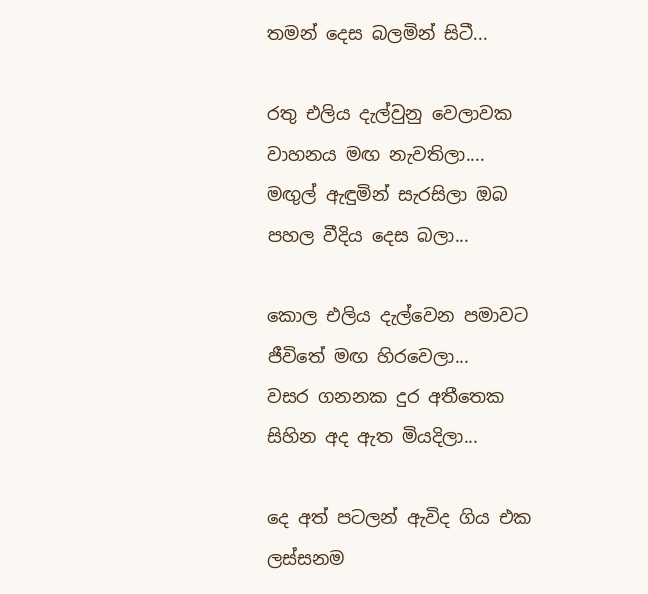තමන් දෙස බලමින් සිටී...

රතු එලිය දැල්වුනු වෙලාවක
වාහනය මඟ නැවතිලා....
මඟුල් ඇඳුමින් සැරසිලා ඔබ
පහල වීදිය දෙස බලා...

කොල එලිය දැල්වෙන පමාවට
ජීවිතේ මඟ හිරවෙලා...
වසර ගනනක දුර අතීතෙක
සිහින අද ඇත මියදිලා...

දෙ අත් පටලන් ඇවිද ගිය එක
ලස්සනම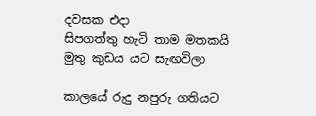දවසක එදා
සිපගත්තු හැටි තාම මතකයි
මුතු කුඩය යට සැඟවිලා

කාලයේ රුදු නපුරු ගතියට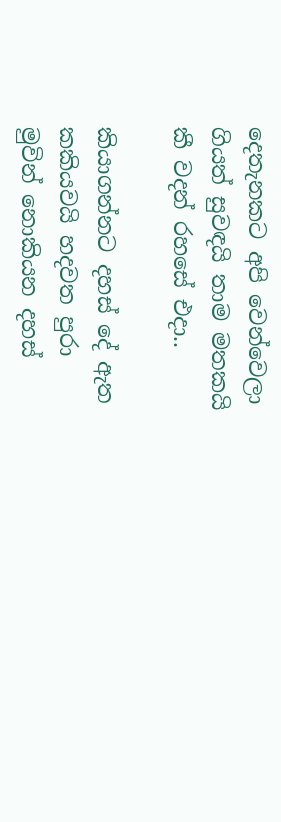දෙතැනකට අපි වෙන්වෙලා
ගියත් සුවඳයි තාම මතකයි
කී වදන් රහසේ එදා..

කියාගන්නට දහස් දේ ඇත
කකියවයි හදවත පුරා
මුවින් නොකියන දහස්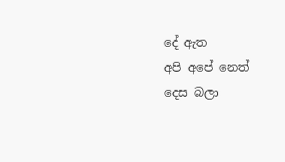දේ ඇත
අපි අපේ නෙත් දෙස බලා